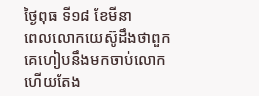ថ្ងៃពុធ ទី១៨ ខែមីនា
ពេលលោកយេស៊ូដឹងថាពួកគេហៀបនឹងមកចាប់លោក ហើយតែង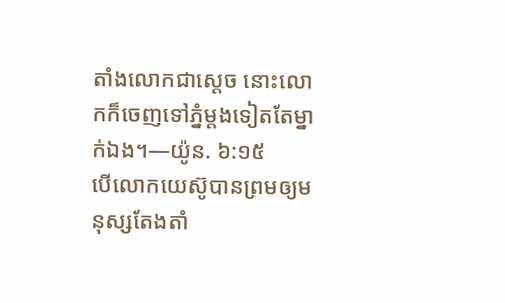តាំងលោកជាស្ដេច នោះលោកក៏ចេញទៅភ្នំម្ដងទៀតតែម្នាក់ឯង។—យ៉ូន. ៦:១៥
បើលោកយេស៊ូបានព្រមឲ្យមនុស្សតែងតាំ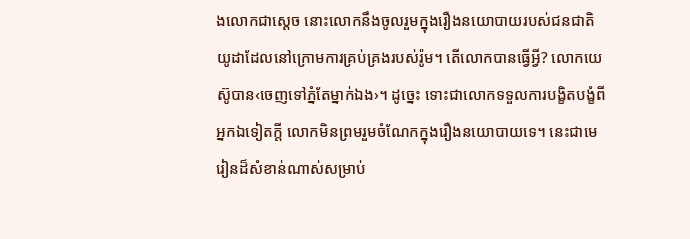ងលោកជាស្ដេច នោះលោកនឹងចូលរួមក្នុងរឿងនយោបាយរបស់ជនជាតិយូដាដែលនៅក្រោមការគ្រប់គ្រងរបស់រ៉ូម។ តើលោកបានធ្វើអ្វី? លោកយេស៊ូបាន‹ចេញទៅភ្នំតែម្នាក់ឯង›។ ដូច្នេះ ទោះជាលោកទទួលការបង្ខិតបង្ខំពីអ្នកឯទៀតក្ដី លោកមិនព្រមរួមចំណែកក្នុងរឿងនយោបាយទេ។ នេះជាមេរៀនដ៏សំខាន់ណាស់សម្រាប់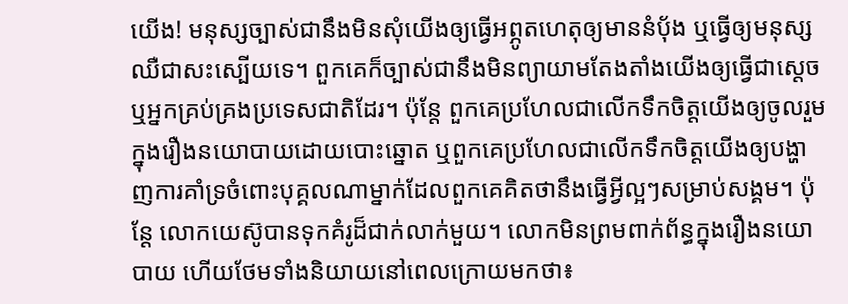យើង! មនុស្សច្បាស់ជានឹងមិនសុំយើងឲ្យធ្វើអព្ភូតហេតុឲ្យមាននំប៉័ង ឬធ្វើឲ្យមនុស្សឈឺជាសះស្បើយទេ។ ពួកគេក៏ច្បាស់ជានឹងមិនព្យាយាមតែងតាំងយើងឲ្យធ្វើជាស្ដេច ឬអ្នកគ្រប់គ្រងប្រទេសជាតិដែរ។ ប៉ុន្តែ ពួកគេប្រហែលជាលើកទឹកចិត្តយើងឲ្យចូលរួមក្នុងរឿងនយោបាយដោយបោះឆ្នោត ឬពួកគេប្រហែលជាលើកទឹកចិត្តយើងឲ្យបង្ហាញការគាំទ្រចំពោះបុគ្គលណាម្នាក់ដែលពួកគេគិតថានឹងធ្វើអ្វីល្អៗសម្រាប់សង្គម។ ប៉ុន្តែ លោកយេស៊ូបានទុកគំរូដ៏ជាក់លាក់មួយ។ លោកមិនព្រមពាក់ព័ន្ធក្នុងរឿងនយោបាយ ហើយថែមទាំងនិយាយនៅពេលក្រោយមកថា៖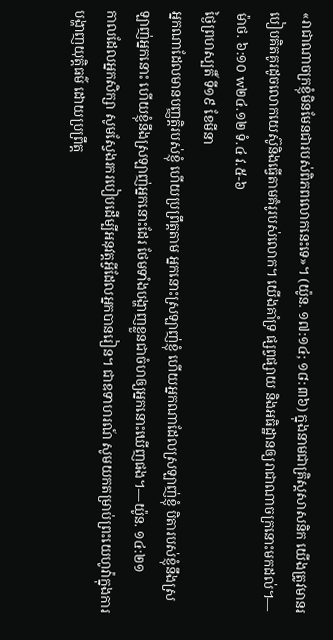«រាជាណាចក្រខ្ញុំមិនមែនជារបស់ពិភពលោកនេះទេ»។ (យ៉ូន. ១៧:១៤; ១៨:៣៦) ក្នុងនាមជាគ្រិស្តសាសនិក យើងត្រូវមានរបៀបគិតគូរដូចលោកយេស៊ូនិងធ្វើតាមគំរូរបស់លោក។ យើងគាំទ្រ ផ្សព្វផ្សាយ និងអធិដ្ឋានឲ្យរាជាណាចក្រនោះមកដល់។—ម៉ាថ. ៦:១០ w២៤.១២ ទំ.៤ វ.៥-៦
ថ្ងៃព្រហស្បតិ៍ ទី១៩ ខែមីនា
អ្នកណាដែលមានបញ្ញត្ដិរបស់ខ្ញុំ ហើយប្រព្រឹត្តតាម អ្នកនោះស្រឡាញ់ខ្ញុំ ហើយអ្នកណាដែលស្រឡាញ់ខ្ញុំ បិតារបស់ខ្ញុំនឹងស្រឡាញ់អ្នកនោះ ហើយខ្ញុំនឹងស្រឡាញ់អ្នកនោះដែរ ថែមទាំងបង្ហាញខ្លួនជាចំហឲ្យអ្នកនោះឃើញផង។—យ៉ូន. ១៤:២១
កាលដែលអ្នកសិក្សា សូមស្វែងរករបៀបដើម្បីអនុវត្តអ្វីដែលអ្នកបានរៀន។ ជាឧទាហរណ៍ សូមយកតម្រាប់ព្រះយេហូវ៉ាក្នុងការបង្ហាញយុត្តិធម៌ ដោយប្រព្រឹត្ត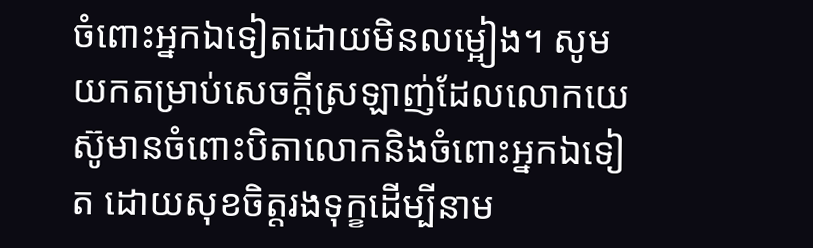ចំពោះអ្នកឯទៀតដោយមិនលម្អៀង។ សូមយកតម្រាប់សេចក្ដីស្រឡាញ់ដែលលោកយេស៊ូមានចំពោះបិតាលោកនិងចំពោះអ្នកឯទៀត ដោយសុខចិត្តរងទុក្ខដើម្បីនាម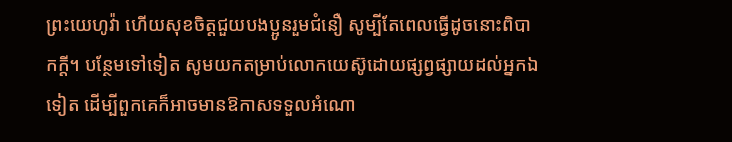ព្រះយេហូវ៉ា ហើយសុខចិត្តជួយបងប្អូនរួមជំនឿ សូម្បីតែពេលធ្វើដូចនោះពិបាកក្ដី។ បន្ថែមទៅទៀត សូមយកតម្រាប់លោកយេស៊ូដោយផ្សព្វផ្សាយដល់អ្នកឯទៀត ដើម្បីពួកគេក៏អាចមានឱកាសទទួលអំណោ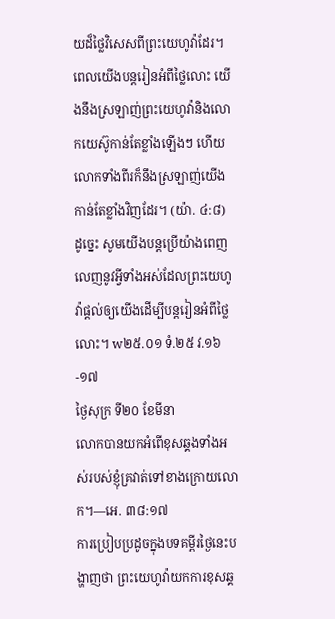យដ៏ថ្លៃវិសេសពីព្រះយេហូវ៉ាដែរ។ ពេលយើងបន្តរៀនអំពីថ្លៃលោះ យើងនឹងស្រឡាញ់ព្រះយេហូវ៉ានិងលោកយេស៊ូកាន់តែខ្លាំងឡើងៗ ហើយលោកទាំងពីរក៏នឹងស្រឡាញ់យើងកាន់តែខ្លាំងវិញដែរ។ (យ៉ា. ៤:៨) ដូច្នេះ សូមយើងបន្តប្រើយ៉ាងពេញលេញនូវអ្វីទាំងអស់ដែលព្រះយេហូវ៉ាផ្ដល់ឲ្យយើងដើម្បីបន្ដរៀនអំពីថ្លៃលោះ។ w២៥.០១ ទំ.២៥ វ.១៦-១៧
ថ្ងៃសុក្រ ទី២០ ខែមីនា
លោកបានយកអំពើខុសឆ្គងទាំងអស់របស់ខ្ញុំគ្រវាត់ទៅខាងក្រោយលោក។—អេ. ៣៨:១៧
ការប្រៀបប្រដូចក្នុងបទគម្ពីរថ្ងៃនេះបង្ហាញថា ព្រះយេហូវ៉ាយកការខុសឆ្គ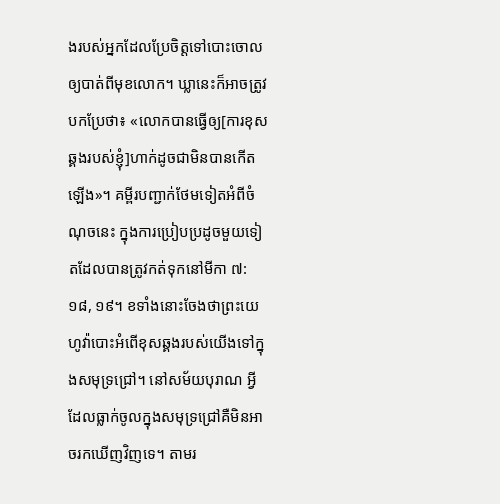ងរបស់អ្នកដែលប្រែចិត្តទៅបោះចោលឲ្យបាត់ពីមុខលោក។ ឃ្លានេះក៏អាចត្រូវបកប្រែថា៖ «លោកបានធ្វើឲ្យ[ការខុសឆ្គងរបស់ខ្ញុំ]ហាក់ដូចជាមិនបានកើតឡើង»។ គម្ពីរបញ្ជាក់ថែមទៀតអំពីចំណុចនេះ ក្នុងការប្រៀបប្រដូចមួយទៀតដែលបានត្រូវកត់ទុកនៅមីកា ៧:១៨, ១៩។ ខទាំងនោះចែងថាព្រះយេហូវ៉ាបោះអំពើខុសឆ្គងរបស់យើងទៅក្នុងសមុទ្រជ្រៅ។ នៅសម័យបុរាណ អ្វីដែលធ្លាក់ចូលក្នុងសមុទ្រជ្រៅគឺមិនអាចរកឃើញវិញទេ។ តាមរ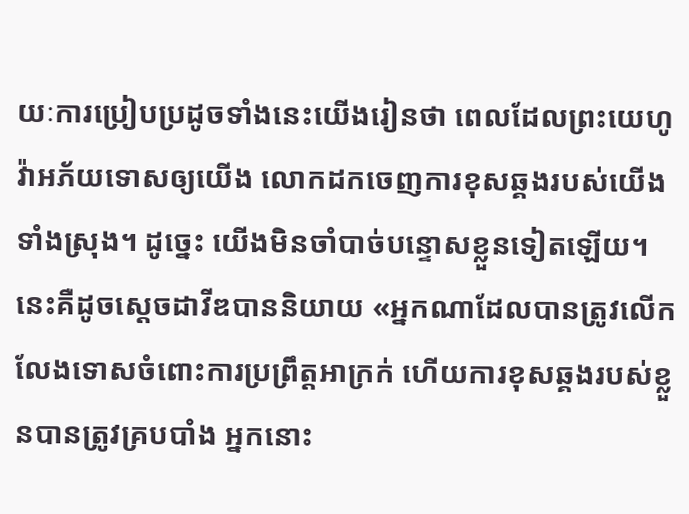យៈការប្រៀបប្រដូចទាំងនេះយើងរៀនថា ពេលដែលព្រះយេហូវ៉ាអភ័យទោសឲ្យយើង លោកដកចេញការខុសឆ្គងរបស់យើងទាំងស្រុង។ ដូច្នេះ យើងមិនចាំបាច់បន្ទោសខ្លួនទៀតឡើយ។ នេះគឺដូចស្ដេចដាវីឌបាននិយាយ «អ្នកណាដែលបានត្រូវលើកលែងទោសចំពោះការប្រព្រឹត្តអាក្រក់ ហើយការខុសឆ្គងរបស់ខ្លួនបានត្រូវគ្របបាំង អ្នកនោះ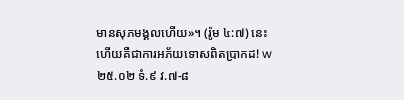មានសុភមង្គលហើយ»។ (រ៉ូម ៤:៧) នេះហើយគឺជាការអភ័យទោសពិតប្រាកដ! w២៥.០២ ទំ.៩ វ.៧-៨